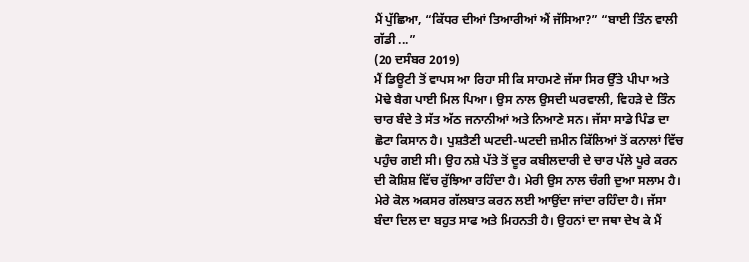ਮੈਂ ਪੁੱਛਿਆ, “ਕਿੱਧਰ ਦੀਆਂ ਤਿਆਰੀਆਂ ਐਂ ਜੱਸਿਆ?” “ਬਾਈ ਤਿੰਨ ਵਾਲੀ ਗੱਡੀ ...”
(20 ਦਸੰਬਰ 2019)
ਮੈਂ ਡਿਊਟੀ ਤੋਂ ਵਾਪਸ ਆ ਰਿਹਾ ਸੀ ਕਿ ਸਾਹਮਣੇ ਜੱਸਾ ਸਿਰ ਉੱਤੇ ਪੀਪਾ ਅਤੇ ਮੋਢੇ ਬੈਗ ਪਾਈ ਮਿਲ ਪਿਆ। ਉਸ ਨਾਲ ਉਸਦੀ ਘਰਵਾਲੀ, ਵਿਹੜੇ ਦੇ ਤਿੰਨ ਚਾਰ ਬੰਦੇ ਤੇ ਸੱਤ ਅੱਠ ਜਨਾਨੀਆਂ ਅਤੇ ਨਿਆਣੇ ਸਨ। ਜੱਸਾ ਸਾਡੇ ਪਿੰਡ ਦਾ ਛੋਟਾ ਕਿਸਾਨ ਹੈ। ਪੁਸ਼ਤੈਣੀ ਘਟਦੀ-ਘਟਦੀ ਜ਼ਮੀਨ ਕਿੱਲਿਆਂ ਤੋਂ ਕਨਾਲਾਂ ਵਿੱਚ ਪਹੁੰਚ ਗਈ ਸੀ। ਉਹ ਨਸ਼ੇ ਪੱਤੇ ਤੋਂ ਦੂਰ ਕਬੀਲਦਾਰੀ ਦੇ ਚਾਰ ਪੱਲੇ ਪੂਰੇ ਕਰਨ ਦੀ ਕੋਸ਼ਿਸ਼ ਵਿੱਚ ਰੁੱਝਿਆ ਰਹਿੰਦਾ ਹੈ। ਮੇਰੀ ਉਸ ਨਾਲ ਚੰਗੀ ਦੁਆ ਸਲਾਮ ਹੈ। ਮੇਰੇ ਕੋਲ ਅਕਸਰ ਗੱਲਬਾਤ ਕਰਨ ਲਈ ਆਉਂਦਾ ਜਾਂਦਾ ਰਹਿੰਦਾ ਹੈ। ਜੱਸਾ ਬੰਦਾ ਦਿਲ ਦਾ ਬਹੁਤ ਸਾਫ ਅਤੇ ਮਿਹਨਤੀ ਹੈ। ਉਹਨਾਂ ਦਾ ਜਥਾ ਦੇਖ ਕੇ ਮੈਂ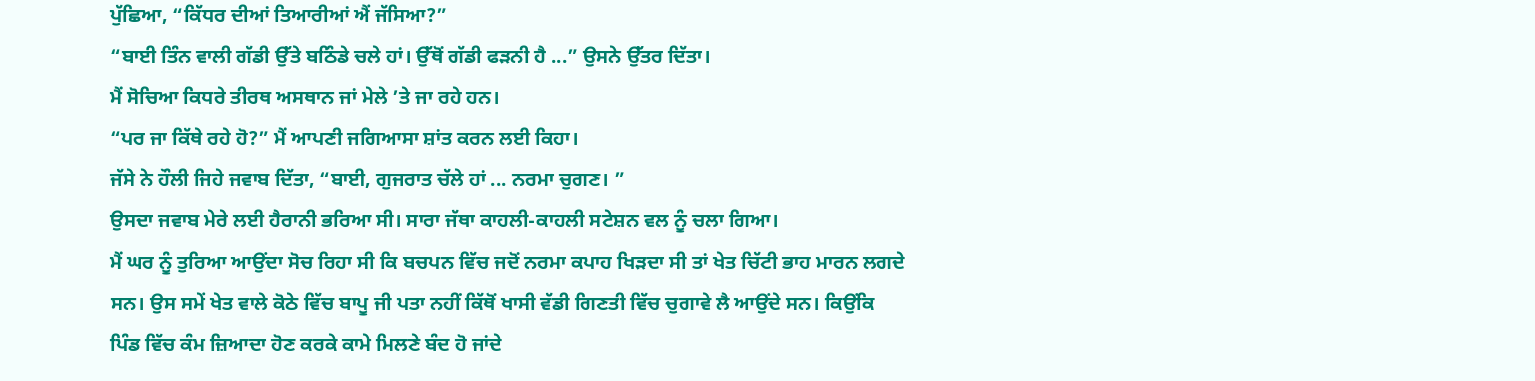ਪੁੱਛਿਆ, “ਕਿੱਧਰ ਦੀਆਂ ਤਿਆਰੀਆਂ ਐਂ ਜੱਸਿਆ?”
“ਬਾਈ ਤਿੰਨ ਵਾਲੀ ਗੱਡੀ ਉੱਤੇ ਬਠਿੰਡੇ ਚਲੇ ਹਾਂ। ਉੱਥੋਂ ਗੱਡੀ ਫੜਨੀ ਹੈ ...” ਉਸਨੇ ਉੱਤਰ ਦਿੱਤਾ।
ਮੈਂ ਸੋਚਿਆ ਕਿਧਰੇ ਤੀਰਥ ਅਸਥਾਨ ਜਾਂ ਮੇਲੇ ’ਤੇ ਜਾ ਰਹੇ ਹਨ।
“ਪਰ ਜਾ ਕਿੱਥੇ ਰਹੇ ਹੋ?” ਮੈਂ ਆਪਣੀ ਜਗਿਆਸਾ ਸ਼ਾਂਤ ਕਰਨ ਲਈ ਕਿਹਾ।
ਜੱਸੇ ਨੇ ਹੌਲੀ ਜਿਹੇ ਜਵਾਬ ਦਿੱਤਾ, “ਬਾਈ, ਗੁਜਰਾਤ ਚੱਲੇ ਹਾਂ ... ਨਰਮਾ ਚੁਗਣ। ”
ਉਸਦਾ ਜਵਾਬ ਮੇਰੇ ਲਈ ਹੈਰਾਨੀ ਭਰਿਆ ਸੀ। ਸਾਰਾ ਜੱਥਾ ਕਾਹਲੀ-ਕਾਹਲੀ ਸਟੇਸ਼ਨ ਵਲ ਨੂੰ ਚਲਾ ਗਿਆ।
ਮੈਂ ਘਰ ਨੂੰ ਤੁਰਿਆ ਆਉਂਦਾ ਸੋਚ ਰਿਹਾ ਸੀ ਕਿ ਬਚਪਨ ਵਿੱਚ ਜਦੋਂ ਨਰਮਾ ਕਪਾਹ ਖਿੜਦਾ ਸੀ ਤਾਂ ਖੇਤ ਚਿੱਟੀ ਭਾਹ ਮਾਰਨ ਲਗਦੇ ਸਨ। ਉਸ ਸਮੇਂ ਖੇਤ ਵਾਲੇ ਕੋਠੇ ਵਿੱਚ ਬਾਪੂ ਜੀ ਪਤਾ ਨਹੀਂ ਕਿੱਥੋਂ ਖਾਸੀ ਵੱਡੀ ਗਿਣਤੀ ਵਿੱਚ ਚੁਗਾਵੇ ਲੈ ਆਉਂਦੇ ਸਨ। ਕਿਉਂਕਿ ਪਿੰਡ ਵਿੱਚ ਕੰਮ ਜ਼ਿਆਦਾ ਹੋਣ ਕਰਕੇ ਕਾਮੇ ਮਿਲਣੇ ਬੰਦ ਹੋ ਜਾਂਦੇ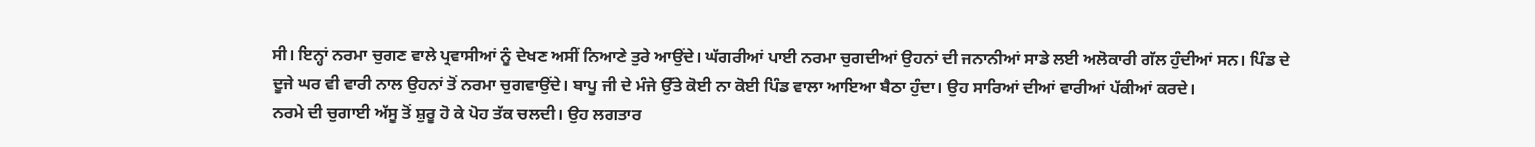ਸੀ। ਇਨ੍ਹਾਂ ਨਰਮਾ ਚੁਗਣ ਵਾਲੇ ਪ੍ਰਵਾਸੀਆਂ ਨੂੰ ਦੇਖਣ ਅਸੀਂ ਨਿਆਣੇ ਤੁਰੇ ਆਉਂਦੇ। ਘੱਗਰੀਆਂ ਪਾਈ ਨਰਮਾ ਚੁਗਦੀਆਂ ਉਹਨਾਂ ਦੀ ਜਨਾਨੀਆਂ ਸਾਡੇ ਲਈ ਅਲੋਕਾਰੀ ਗੱਲ ਹੁੰਦੀਆਂ ਸਨ। ਪਿੰਡ ਦੇ ਦੂਜੇ ਘਰ ਵੀ ਵਾਰੀ ਨਾਲ ਉਹਨਾਂ ਤੋਂ ਨਰਮਾ ਚੁਗਵਾਉਂਦੇ। ਬਾਪੂ ਜੀ ਦੇ ਮੰਜੇ ਉੱਤੇ ਕੋਈ ਨਾ ਕੋਈ ਪਿੰਡ ਵਾਲਾ ਆਇਆ ਬੈਠਾ ਹੁੰਦਾ। ਉਹ ਸਾਰਿਆਂ ਦੀਆਂ ਵਾਰੀਆਂ ਪੱਕੀਆਂ ਕਰਦੇ।
ਨਰਮੇ ਦੀ ਚੁਗਾਈ ਅੱਸੂ ਤੋਂ ਸ਼ੁਰੂ ਹੋ ਕੇ ਪੋਹ ਤੱਕ ਚਲਦੀ। ਉਹ ਲਗਤਾਰ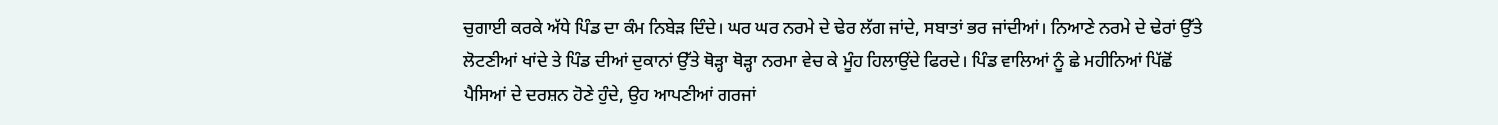ਚੁਗਾਈ ਕਰਕੇ ਅੱਧੇ ਪਿੰਡ ਦਾ ਕੰਮ ਨਿਬੇੜ ਦਿੰਦੇ। ਘਰ ਘਰ ਨਰਮੇ ਦੇ ਢੇਰ ਲੱਗ ਜਾਂਦੇ, ਸਬਾਤਾਂ ਭਰ ਜਾਂਦੀਆਂ। ਨਿਆਣੇ ਨਰਮੇ ਦੇ ਢੇਰਾਂ ਉੱਤੇ ਲੋਟਣੀਆਂ ਖਾਂਦੇ ਤੇ ਪਿੰਡ ਦੀਆਂ ਦੁਕਾਨਾਂ ਉੱਤੇ ਥੋੜ੍ਹਾ ਥੋੜ੍ਹਾ ਨਰਮਾ ਵੇਚ ਕੇ ਮੂੰਹ ਹਿਲਾਉਂਦੇ ਫਿਰਦੇ। ਪਿੰਡ ਵਾਲਿਆਂ ਨੂੰ ਛੇ ਮਹੀਨਿਆਂ ਪਿੱਛੋਂ ਪੈਸਿਆਂ ਦੇ ਦਰਸ਼ਨ ਹੋਣੇ ਹੁੰਦੇ, ਉਹ ਆਪਣੀਆਂ ਗਰਜਾਂ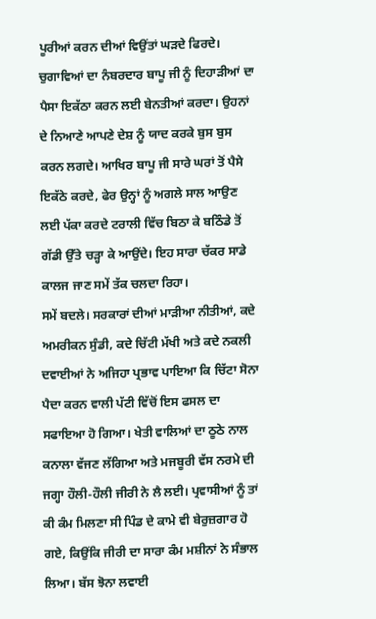ਪੂਰੀਆਂ ਕਰਨ ਦੀਆਂ ਵਿਉਂਤਾਂ ਘੜਦੇ ਫਿਰਦੇ। ਚੁਗਾਵਿਆਂ ਦਾ ਨੰਬਰਦਾਰ ਬਾਪੂ ਜੀ ਨੂੰ ਦਿਹਾੜੀਆਂ ਦਾ ਪੈਸਾ ਇਕੱਠਾ ਕਰਨ ਲਈ ਬੇਨਤੀਆਂ ਕਰਦਾ। ਉਹਨਾਂ ਦੇ ਨਿਆਣੇ ਆਪਣੇ ਦੇਸ਼ ਨੂੰ ਯਾਦ ਕਰਕੇ ਬੁਸ ਬੁਸ ਕਰਨ ਲਗਦੇ। ਆਖਿਰ ਬਾਪੂ ਜੀ ਸਾਰੇ ਘਰਾਂ ਤੋਂ ਪੈਸੇ ਇਕੱਠੇ ਕਰਦੇ, ਫੇਰ ਉਨ੍ਹਾਂ ਨੂੰ ਅਗਲੇ ਸਾਲ ਆਉਣ ਲਈ ਪੱਕਾ ਕਰਦੇ ਟਰਾਲੀ ਵਿੱਚ ਬਿਠਾ ਕੇ ਬਠਿੰਡੇ ਤੋਂ ਗੱਡੀ ਉੱਤੇ ਚੜ੍ਹਾ ਕੇ ਆਉਂਦੇ। ਇਹ ਸਾਰਾ ਚੱਕਰ ਸਾਡੇ ਕਾਲਜ ਜਾਣ ਸਮੇਂ ਤੱਕ ਚਲਦਾ ਰਿਹਾ।
ਸਮੇਂ ਬਦਲੇ। ਸਰਕਾਰਾਂ ਦੀਆਂ ਮਾੜੀਆ ਨੀਤੀਆਂ, ਕਦੇ ਅਮਰੀਕਨ ਸੁੰਡੀ, ਕਦੇ ਚਿੱਟੀ ਮੱਖੀ ਅਤੇ ਕਦੇ ਨਕਲੀ ਦਵਾਈਆਂ ਨੇ ਅਜਿਹਾ ਪ੍ਰਭਾਵ ਪਾਇਆ ਕਿ ਚਿੱਟਾ ਸੋਨਾ ਪੈਦਾ ਕਰਨ ਵਾਲੀ ਪੱਟੀ ਵਿੱਚੋਂ ਇਸ ਫਸਲ ਦਾ ਸਫਾਇਆ ਹੋ ਗਿਆ। ਖੇਤੀ ਵਾਲਿਆਂ ਦਾ ਠੂਠੇ ਨਾਲ ਕਨਾਲਾ ਵੱਜਣ ਲੱਗਿਆ ਅਤੇ ਮਜਬੂਰੀ ਵੱਸ ਨਰਮੇ ਦੀ ਜਗ੍ਹਾ ਹੌਲੀ-ਹੌਲੀ ਜੀਰੀ ਨੇ ਲੈ ਲਈ। ਪ੍ਰਵਾਸੀਆਂ ਨੂੰ ਤਾਂ ਕੀ ਕੰਮ ਮਿਲਣਾ ਸੀ ਪਿੰਡ ਦੇ ਕਾਮੇ ਵੀ ਬੇਰੁਜ਼ਗਾਰ ਹੋ ਗਏ, ਕਿਉਂਕਿ ਜੀਰੀ ਦਾ ਸਾਰਾ ਕੰਮ ਮਸ਼ੀਨਾਂ ਨੇ ਸੰਭਾਲ ਲਿਆ। ਬੱਸ ਝੋਨਾ ਲਵਾਈ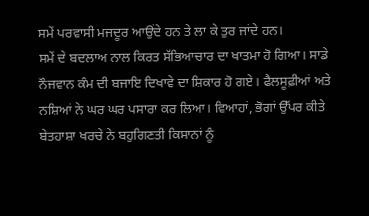ਸਮੇਂ ਪਰਵਾਸੀ ਮਜਦੂਰ ਆਉਂਦੇ ਹਨ ਤੇ ਲਾ ਕੇ ਤੁਰ ਜਾਂਦੇ ਹਨ।
ਸਮੇਂ ਦੇ ਬਦਲਾਅ ਨਾਲ ਕਿਰਤ ਸੱਭਿਆਚਾਰ ਦਾ ਖਾਤਮਾ ਹੋ ਗਿਆ। ਸਾਡੇ ਨੌਜਵਾਨ ਕੰਮ ਦੀ ਬਜਾਇ ਦਿਖਾਵੇ ਦਾ ਸ਼ਿਕਾਰ ਹੋ ਗਏ। ਫੈਲਸੂਫ਼ੀਆਂ ਅਤੇ ਨਸ਼ਿਆਂ ਨੇ ਘਰ ਘਰ ਪਸਾਰਾ ਕਰ ਲਿਆ। ਵਿਆਹਾਂ, ਭੋਗਾਂ ਉੱਪਰ ਕੀਤੇ ਬੇਤਹਾਸ਼ਾ ਖਰਚੇ ਨੇ ਬਹੁਗਿਣਤੀ ਕਿਸਾਨਾਂ ਨੂੰ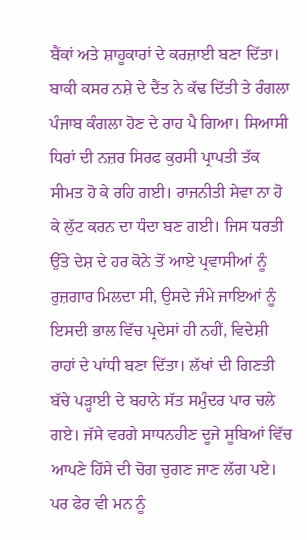ਬੈਂਕਾਂ ਅਤੇ ਸ਼ਾਹੂਕਾਰਾਂ ਦੇ ਕਰਜ਼ਾਈ ਬਣਾ ਦਿੱਤਾ। ਬਾਕੀ ਕਸਰ ਨਸ਼ੇ ਦੇ ਦੈਂਤ ਨੇ ਕੱਢ ਦਿੱਤੀ ਤੇ ਰੰਗਲਾ ਪੰਜਾਬ ਕੰਗਲਾ ਹੋਣ ਦੇ ਰਾਹ ਪੈ ਗਿਆ। ਸਿਆਸੀ ਧਿਰਾਂ ਦੀ ਨਜ਼ਰ ਸਿਰਫ ਕੁਰਸੀ ਪ੍ਰਾਪਤੀ ਤੱਕ ਸੀਮਤ ਹੋ ਕੇ ਰਹਿ ਗਈ। ਰਾਜਨੀਤੀ ਸੇਵਾ ਨਾ ਹੋ ਕੇ ਲੁੱਟ ਕਰਨ ਦਾ ਧੰਦਾ ਬਣ ਗਈ। ਜਿਸ ਧਰਤੀ ਉੱਤੇ ਦੇਸ਼ ਦੇ ਹਰ ਕੋਨੇ ਤੋਂ ਆਏ ਪ੍ਰਵਾਸੀਆਂ ਨੂੰ ਰੁਜ਼ਗਾਰ ਮਿਲਦਾ ਸੀ, ਉਸਦੇ ਜੰਮੇ ਜਾਇਆਂ ਨੂੰ ਇਸਦੀ ਭਾਲ ਵਿੱਚ ਪ੍ਰਦੇਸਾਂ ਹੀ ਨਹੀਂ, ਵਿਦੇਸ਼ੀ ਰਾਹਾਂ ਦੇ ਪਾਂਧੀ ਬਣਾ ਦਿੱਤਾ। ਲੱਖਾਂ ਦੀ ਗਿਣਤੀ ਬੱਚੇ ਪੜ੍ਹਾਈ ਦੇ ਬਹਾਨੇ ਸੱਤ ਸਮੁੰਦਰ ਪਾਰ ਚਲੇ ਗਏ। ਜੱਸੇ ਵਰਗੇ ਸਾਧਨਹੀਣ ਦੂਜੇ ਸੂਬਿਆਂ ਵਿੱਚ ਆਪਣੇ ਹਿੱਸੇ ਦੀ ਚੋਗ ਚੁਗਣ ਜਾਣ ਲੱਗ ਪਏ। ਪਰ ਫੇਰ ਵੀ ਮਨ ਨੂੰ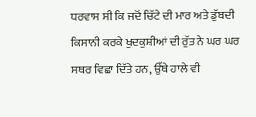ਧਰਵਾਸ ਸੀ ਕਿ ਜਦੋਂ ਚਿੱਟੇ ਦੀ ਮਾਰ ਅਤੇ ਡੁੱਬਦੀ ਕਿਸਾਨੀ ਕਰਕੇ ਖੁਦਕੁਸ਼ੀਆਂ ਦੀ ਰੁੱਤ ਨੇ ਘਰ ਘਰ ਸਥਰ ਵਿਛਾ ਦਿੱਤੇ ਹਨ, ਉੱਥੇ ਹਾਲੇ ਵੀ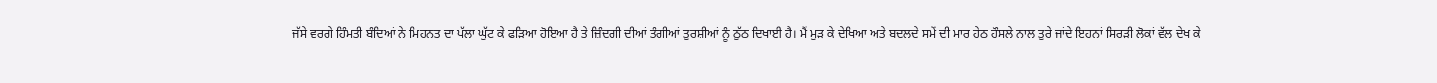ਜੱਸੇ ਵਰਗੇ ਹਿੰਮਤੀ ਬੰਦਿਆਂ ਨੇ ਮਿਹਨਤ ਦਾ ਪੱਲਾ ਘੁੱਟ ਕੇ ਫੜਿਆ ਹੋਇਆ ਹੈ ਤੇ ਜ਼ਿੰਦਗੀ ਦੀਆਂ ਤੰਗੀਆਂ ਤੁਰਸ਼ੀਆਂ ਨੂੰ ਠੁੱਠ ਦਿਖਾਈ ਹੈ। ਮੈਂ ਮੁੜ ਕੇ ਦੇਖਿਆ ਅਤੇ ਬਦਲਦੇ ਸਮੇਂ ਦੀ ਮਾਰ ਹੇਠ ਹੌਸਲੇ ਨਾਲ ਤੁਰੇ ਜਾਂਦੇ ਇਹਨਾਂ ਸਿਰੜੀ ਲੋਕਾਂ ਵੱਲ ਦੇਖ ਕੇ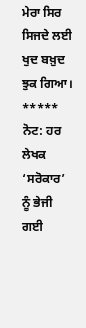ਮੇਰਾ ਸਿਰ ਸਿਜਦੇ ਲਈ ਖੁਦ ਬਖ਼ੁਦ ਝੁਕ ਗਿਆ।
*****
ਨੋਟ: ਹਰ ਲੇਖਕ ‘ਸਰੋਕਾਰ’ ਨੂੰ ਭੇਜੀ ਗਈ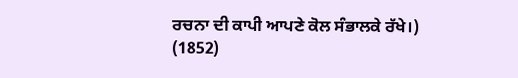ਰਚਨਾ ਦੀ ਕਾਪੀ ਆਪਣੇ ਕੋਲ ਸੰਭਾਲਕੇ ਰੱਖੇ।)
(1852)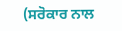(ਸਰੋਕਾਰ ਨਾਲ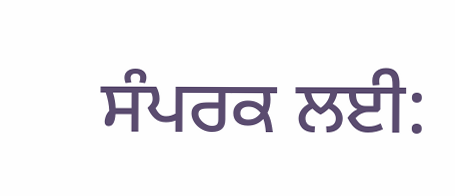ਸੰਪਰਕ ਲਈ: